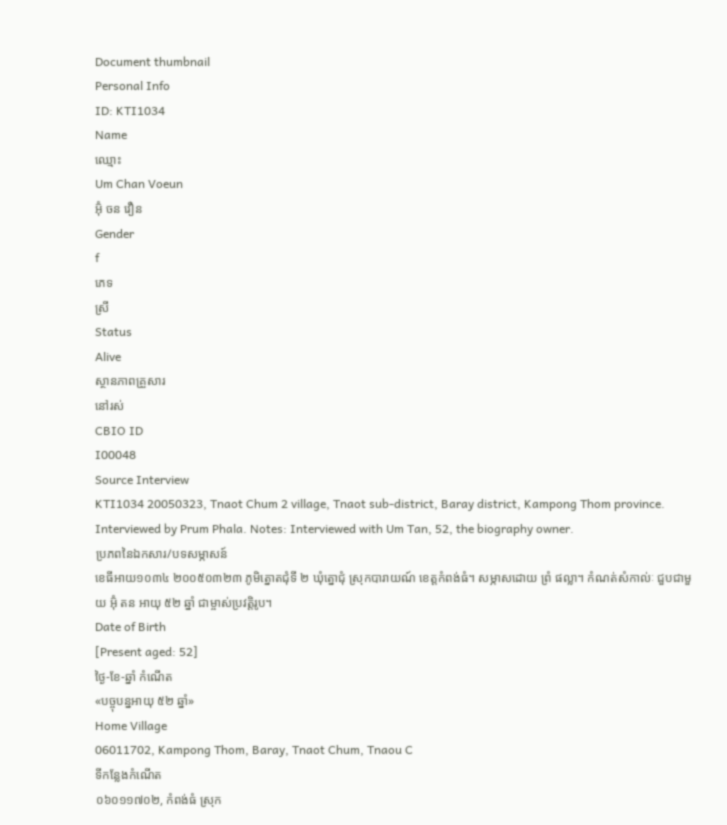Document thumbnail
Personal Info
ID: KTI1034
Name
ឈ្មោះ
Um Chan Voeun
អ៊ុំ ចន វឿន
Gender
f
ភេទ
ស្រី
Status
Alive
ស្ថានភាពគ្រួសារ
នៅរស់
CBIO ID
I00048
Source Interview
KTI1034 20050323, Tnaot Chum 2 village, Tnaot sub-district, Baray district, Kampong Thom province. Interviewed by Prum Phala. Notes: Interviewed with Um Tan, 52, the biography owner.
ប្រភពនៃឯកសារ/បទសម្ភាសន៍
ខេធីអាយ១០៣៤ ២០០៥០៣២៣ ភូមិត្នោតជុំទី ២ ឃុំត្នោជុំ ស្រុកបារាយណ៍ ខេត្តកំពង់ធំ។ សម្ភាសដោយ ព្រំ ផល្លា។ កំណត់សំកាល់ៈ ជួបជាមួយ អ៊ុំ តន អាយុ ៥២ ឆ្នាំ ជាម្ចាស់ប្រវត្តិរូប។
Date of Birth
[Present aged: 52]
ថ្ងៃ-ខែ-ឆ្នាំ កំណើត
«បច្ចុបន្នអាយុ ៥២ ឆ្នាំ»
Home Village
06011702, Kampong Thom, Baray, Tnaot Chum, Tnaou C
ទីកន្លែងកំណើត
០៦០១១៧០២, កំពង់ធំ ស្រុក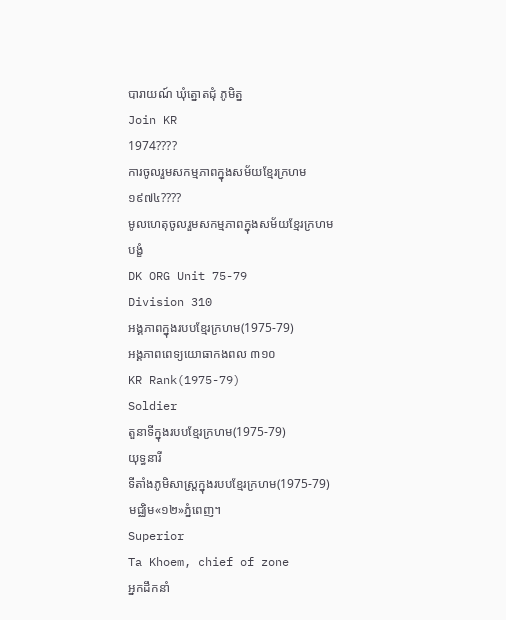បារាយណ៍ ឃុំត្នោតជុំ ភូមិត្ន
Join KR
1974????
ការចូលរួមសកម្មភាពក្នុងសម័យខ្មែរក្រហម
១៩៧៤????
មូលហេតុចូលរួមសកម្មភាពក្នុងសម័យខ្មែរក្រហម
បង្ខំ
DK ORG Unit 75-79
Division 310
អង្គភាពក្នុងរបបខ្មែរក្រហម(1975-79)
អង្គភាពពេទ្យយោធាកងពល ៣១០
KR Rank(1975-79)
Soldier
តួនាទីក្នុងរបបខ្មែរក្រហម(1975-79)
យុទ្ធនារី
ទីតាំងភូមិសាស្រ្តក្នុងរបបខ្មែរក្រហម(1975-79)
មជ្ឈិម«១២»ភ្នំពេញ។
Superior
Ta Khoem, chief of zone
អ្នកដឹកនាំ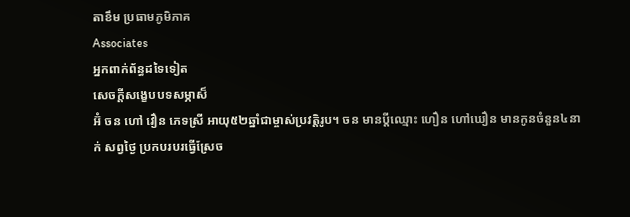តាខឹម ប្រធាមភូមិភាគ
Associates
អ្នកពាក់ព័ន្ធដទៃទៀត
សេចក្ដីសង្ខេបបទសម្ភាស៏
អ៊ំ ចន ហៅ វឿន ភេទស្រី អាយុ៥២ឆ្នាំជាម្ចាស់ប្រវត្ដិរូប។ ចន មានប្ដីឈ្មោះ ហឿន ហៅឃឿន មានកូនចំនួន៤នាក់ សព្វថៃ្ង ប្រកបរបរធ្វើស្រែច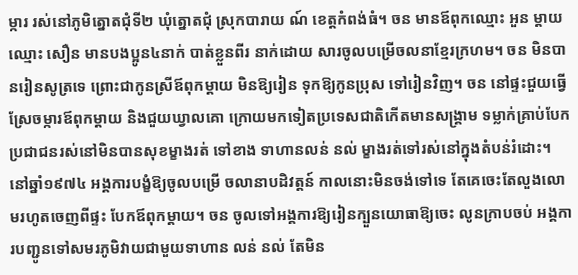ម្ការ រស់នៅភូមិត្នោតជុំទី២ ឃុំត្នោតជុំ ស្រុកបារាយ ណ៍ ខេត្ដកំពង់ធំ។ ចន មានឪពុកឈ្មោះ អួន ម្ដាយឈ្មោះ សឿន មានបងប្អូន៤នាក់ បាត់ខ្លួនពីរ នាក់ដោយ សារចូលបម្រើចលនាខែ្មរក្រហម។ ចន មិនបានរៀនសូត្រទេ ព្រោះជាកូនស្រីឪពុកម្ដាយ មិនឱ្យរៀន ទុកឱ្យកូនប្រុស ទៅរៀនវិញ។ ចន នៅផ្ទះជួយធ្វើស្រែចម្ការឪពុកម្ដាយ និងជួយឃ្វាលគោ ក្រោយមកទៀតប្រទេសជាតិកើតមានសង្គ្រាម ទម្លាក់គ្រាប់បែក ប្រជាជនរស់នៅមិនបានសុខម្ខាងរត់ ទៅខាង ទាហានលន់ នល់ ម្ខាងរត់ទៅរស់នៅក្នុងតំបន់រំដោះ។ នៅឆ្នាំ១៩៧៤ អង្គការបង្ខំឱ្យចូលបម្រើ ចលានាបដិវត្ដន៍ កាលនោះមិនចង់ទៅទេ តែគេចេះតែលួងលោមរហូតចេញពីផ្ទះ បែកឪពុកម្ដាយ។ ចន ចូលទៅអង្គការឱ្យរៀនក្បួនយោធាឱ្យចេះ លូនក្រាបចប់ អង្គការបញ្ជូនទៅសមរភូមិវាយជាមួយទាហាន លន់ នល់ តែមិន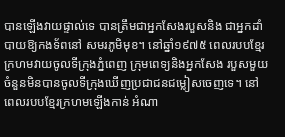បានឡើងវាយផ្ទាល់ទេ បានត្រឹមជាអ្នកសែងរបួសនិង ជាអ្នកដាំបាយឱ្យកងទ័ពនៅ សមរភូមិមុខ។ នៅឆ្នាំ១៩៧៥ ពេលរបបខែ្មរក្រហមវាយចូលទីក្រុងភ្នំពេញ ក្រុមពេទ្យនិងអ្នកសែង របួសមួយចំនួនមិនបានចូលទីក្រុងឃើញប្រជាជនជម្លៀសចេញទេ។ នៅពេលរបបខែ្មរក្រហមឡើងកាន់ អំណា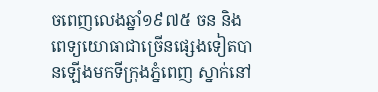ចពេញលេងឆ្នាំ១៩៧៥ ចន និងពេទ្យយោធាជាច្រើនផេ្សងទៀតបានឡើងមកទីក្រុងភ្នំពេញ ស្នាក់នៅ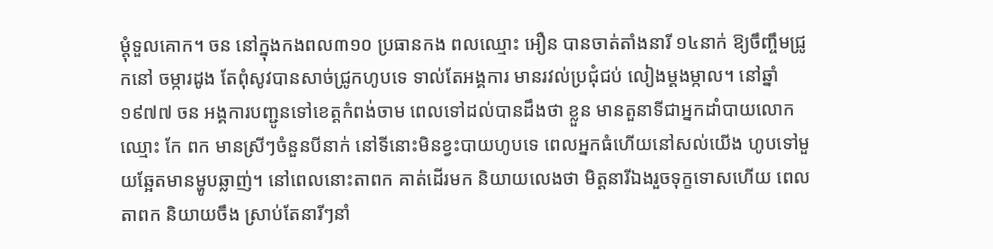ម្ដុំទួលគោក។ ចន នៅក្នុងកងពល៣១០ ប្រធានកង ពលឈ្មោះ អឿន បានចាត់តាំងនារី ១៤នាក់ ឱ្យចឹញ្ចឹមជ្រូកនៅ ចម្ការដូង តែពុំសូវបានសាច់ជ្រូកហូបទេ ទាល់តែអង្គការ មានរវល់ប្រជុំជប់ លៀងម្ដងម្កាល។ នៅឆ្នាំ១៩៧៧ ចន អង្គការបញ្ជូនទៅខេត្ដកំពង់ចាម ពេលទៅដល់បានដឹងថា ខ្លួន មានតួនាទីជាអ្នកដាំបាយលោកឈ្មោះ កែ ពក មានស្រីៗចំនួនបីនាក់ នៅទីនោះមិនខ្វះបាយហូបទេ ពេលអ្នកធំហើយនៅសល់យើង ហូបទៅមួយឆែ្អតមានម្ហូបឆ្លាញ់។ នៅពេលនោះតាពក គាត់ដើរមក និយាយលេងថា មិត្ដនារីឯងរួចទុក្ខទោសហើយ ពេលតាពក និយាយចឹង ស្រាប់តែនារីៗនាំ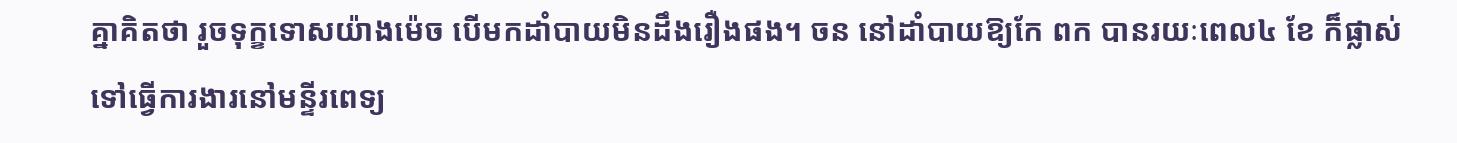គ្នាគិតថា រួចទុក្ខទោសយ៉ាងម៉េច បើមកដាំបាយមិនដឹងរឿងផង។ ចន នៅដាំបាយឱ្យកែ ពក បានរយៈពេល៤ ខែ ក៏ផ្លាស់ទៅធ្វើការងារនៅមន្ទីរពេទ្យ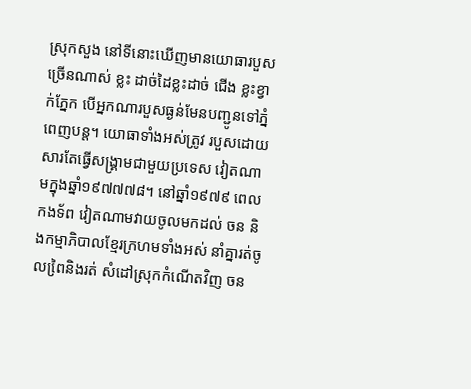ស្រុកសួង នៅទីនោះឃើញមានយោធារបួសច្រើនណាស់ ខ្លះ ដាច់ដៃខ្លះដាច់ ជើង ខ្លះខ្វាក់ភ្នែក បើអ្នកណារបួសធ្ងន់មែនបញ្ជូនទៅភ្នំពេញបន្ដ។ យោធាទាំងអស់ត្រូវ របួសដោយសារតែធ្វើសង្គ្រាមជាមួយប្រទេស វៀតណាមក្នុងឆ្នាំ១៩៧៧៧៨។ នៅឆ្នាំ១៩៧៩ ពេលកងទ័ព វៀតណាមវាយចូលមកដល់ ចន និងកម្មាភិបាលខែ្មរក្រហមទាំងអស់ នាំគ្នារត់ចូលពៃ្រនិងរត់ សំដៅស្រុកកំណើតវិញ ចន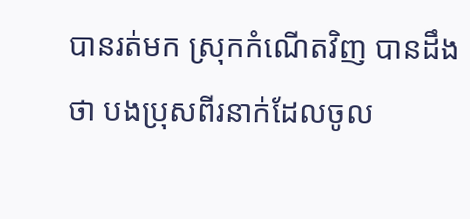បានរត់មក ស្រុកកំណើតវិញ បានដឹងថា បងប្រុសពីរនាក់ដែលចូល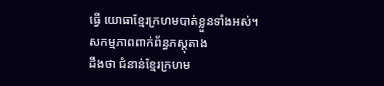ធ្វើ យោធាខែ្មរក្រហមបាត់ខ្លួនទាំងអស់។
សកម្មភាពពាក់ព័ន្ធភស្តុតាង
ដឹងថា ជំនាន់ខែ្មរក្រហម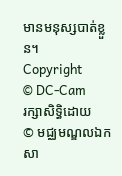មានមនុស្សបាត់ខ្លួន។
Copyright
© DC-Cam
រក្សាសិទ្ធិដោយ
© មជ្ឈមណ្ឌលឯកសា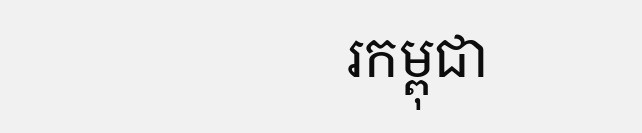រកម្ពុជា